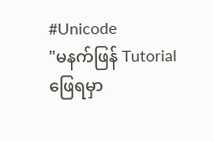#Unicode
"မနက်ဖြန် Tutorial ဖြေရမှာ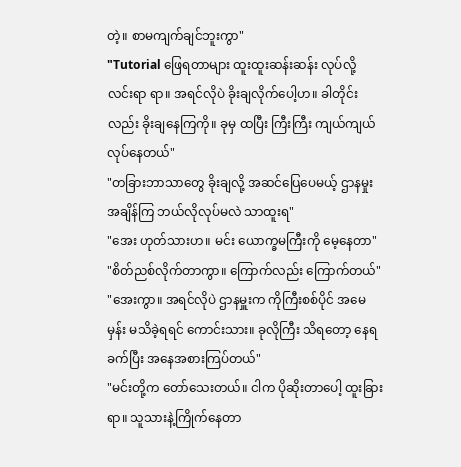တဲ့။ စာမကျက်ချင်ဘူးကွာ"
"Tutorial ဖြေရတာများ ထူးထူးဆန်းဆန်း လုပ်လို့ လင်းရာ ရာ။ အရင်လိုပဲ ခိုးချလိုက်ပေါ့ဟ။ ခါတိုင်းလည်း ခိုးချနေကြကို။ ခုမှ ထပြီး ကြီးကြီး ကျယ်ကျယ် လုပ်နေတယ်"
"တခြားဘာသာတွေ ခိုးချလို့ အဆင်ပြေပေမယ့် ဌာနမှုး အချိန်ကြ ဘယ်လိုလုပ်မလဲ သာထူးရ"
"အေး ဟုတ်သားဟ။ မင်း ယောက္ခမကြီးကို မေ့နေတာ"
"စိတ်ညစ်လိုက်တာကွာ။ ကြောက်လည်း ကြောက်တယ်"
"အေးကွာ။ အရင်လိုပဲ ဌာနမှူးက ကိုကြီးစစ်ပိုင် အမေမှန်း မသိခဲ့ရရင် ကောင်းသား။ ခုလိုကြီး သိရတော့ နေရခက်ပြီး အနေအစားကြပ်တယ်"
"မင်းတို့က တော်သေးတယ်။ ငါက ပိုဆိုးတာပေါ့ ထူးခြားရာ။ သူသားနဲ့ကြိုက်နေတာ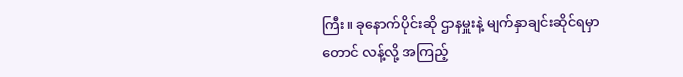ကြီး။ ခုနောက်ပိုင်းဆို ဌာနမှူးနဲ့ မျက်နှာချင်းဆိုင်ရမှာတောင် လန့်လို့ အကြည့်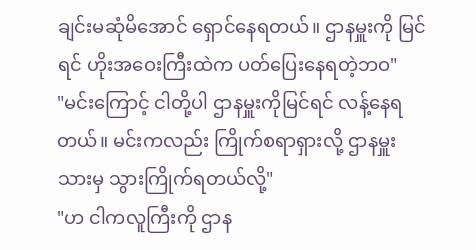ချင်းမဆုံမိအောင် ရှောင်နေရတယ်။ ဌာနမှူးကို မြင်ရင် ဟိုးအဝေးကြီးထဲက ပတ်ပြေးနေရတဲ့ဘဝ"
"မင်းကြောင့် ငါတို့ပါ ဌာနမှူးကိုမြင်ရင် လန့်နေရတယ်။ မင်းကလည်း ကြိုက်စရာရှားလို့ ဌာနမှူးသားမှ သွားကြိုက်ရတယ်လို့"
"ဟ ငါကလူကြီးကို ဌာန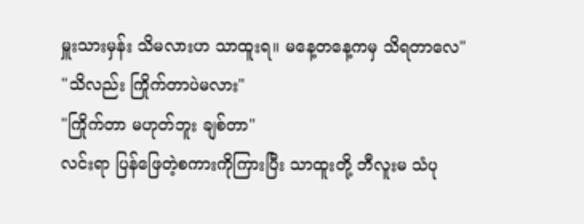မှူးသားမှန်း သိမလားဟ သာထူးရ။ မနေ့တနေ့ကမှ သိရတာလေ"
"သိလည်း ကြိုက်တာပဲမလား"
"ကြိုက်တာ မဟုတ်ဘူး ချစ်တာ"
လင်းရာ ပြန်ဖြေတဲ့စကားကိုကြားပြီး သာထူးတို့ ဘီလူးမ သံပု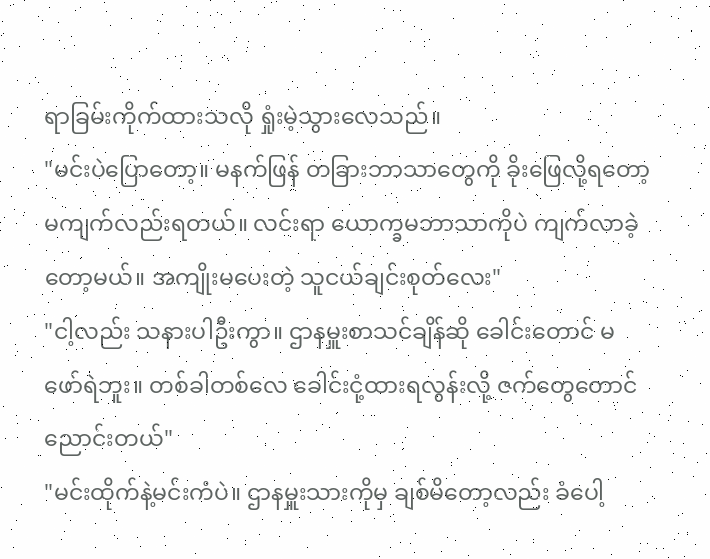ရာခြမ်းကိုက်ထားသလို ရှုံးမဲ့သွားလေသည်။
"မင်းပဲပြောတော့။ မနက်ဖြန် တခြားဘာသာတွေကို ခိုးဖြေလို့ရတော့ မကျက်လည်းရတယ်။ လင်းရာ ယောက္ခမဘာသာကိုပဲ ကျက်လာခဲ့တော့မယ်။ အကျိုးမပေးတဲ့ သူငယ်ချင်းစုတ်လေး"
"ငါ့လည်း သနားပါဦးကွာ။ ဌာနမှူးစာသင်ချိန်ဆို ခေါင်းတောင် မဖော်ရဲဘူး။ တစ်ခါတစ်လေ ခေါင်းငုံ့ထားရလွန်းလို့ ဇက်တွေတောင်ညောင်းတယ်"
"မင်းထိုက်နဲ့မင်းကံပဲ။ ဌာနမှူးသားကိုမှ ချစ်မိတော့လည်း ခံပေါ့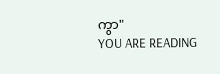ကွာ"
YOU ARE READING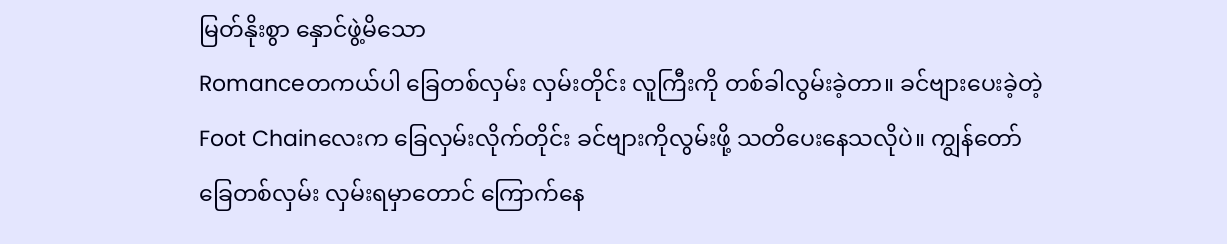မြတ်နိုးစွာ နှောင်ဖွဲ့မိသော
Romanceတကယ်ပါ ခြေတစ်လှမ်း လှမ်းတိုင်း လူကြီးကို တစ်ခါလွမ်းခဲ့တာ။ ခင်ဗျားပေးခဲ့တဲ့ Foot Chainလေးက ခြေလှမ်းလိုက်တိုင်း ခင်ဗျားကိုလွမ်းဖို့ သတိပေးနေသလိုပဲ။ ကျွန်တော် ခြေတစ်လှမ်း လှမ်းရမှာတောင် ကြောက်နေ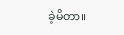ခဲ့မိတာ။